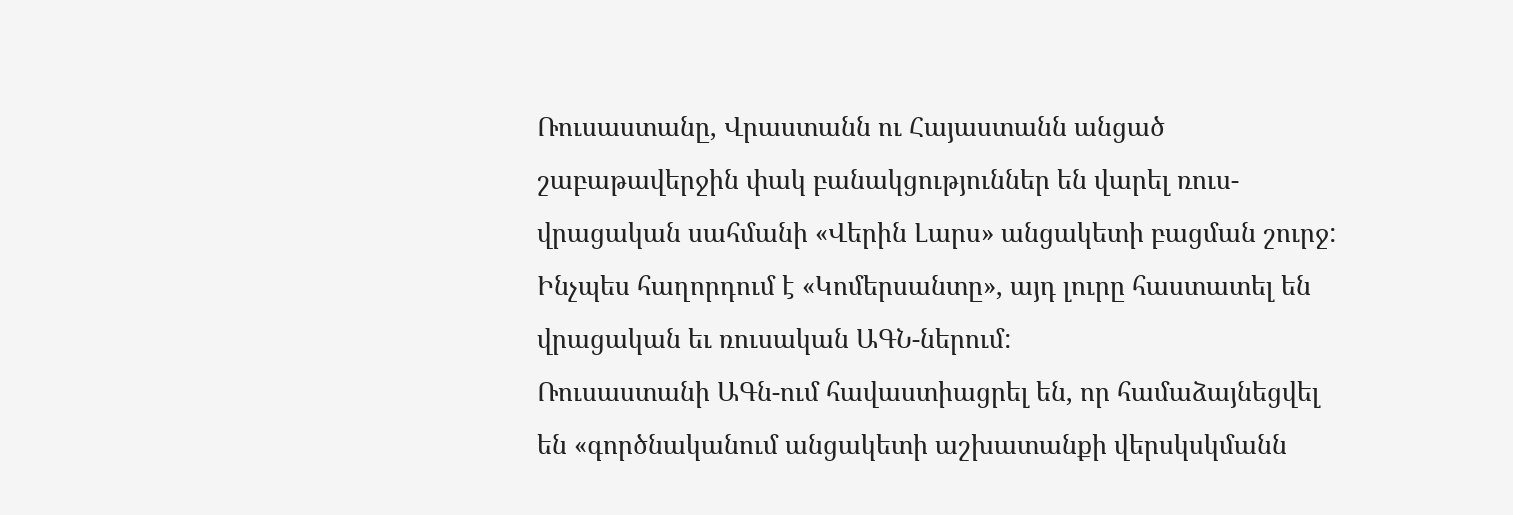Ռուսաստանը, Վրաստանն ու Հայաստանն անցած շաբաթավերջին փակ բանակցություններ են վարել ռուս-վրացական սահմանի «Վերին Լարս» անցակետի բացման շուրջ: Ինչպես հաղորդում է «Կոմերսանտը», այդ լուրը հաստատել են վրացական եւ ռուսական ԱԳՆ-ներում:
Ռուսաստանի ԱԳն-ում հավաստիացրել են, որ համաձայնեցվել են «գործնականում անցակետի աշխատանքի վերսկսկմանն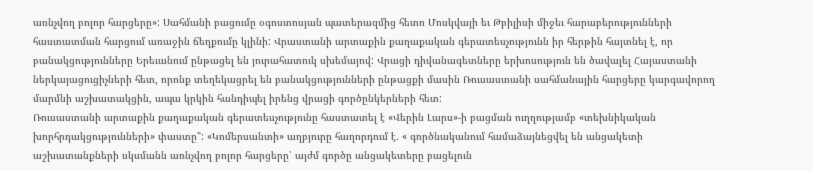առնչվող բոլոր հարցերը»: Սահմանի բացումը օգոստոսյան պատերազմից հետո Մոսկվայի եւ Թբիլիսի միջեւ հարաբերությունների հաստատման հարցում առաջին ճեղքումը կլինի: Վրաստանի արտաքին քաղաքական գերատեսչությունն իր հերթին հայտնել է, որ բանակցությունները Երեւանում ընթացել են յուրահատուկ սխեմայով: Վրացի դիվանագետները երխոսություն են ծավալել Հայաստանի ներկայացուցիչների հետ, որոնք տեղեկացրել են բանակցությունների ընթացքի մասին Ռուսաստանի սահմանային հարցերը կարգավորող մարմնի աշխատակցին, ապա կրկին հանդիպել իրենց վրացի գործընկերների հետ:
Ռուսաստանի արտաքին քաղաքական գերատեսչությունը հաստատել է «Վերին Լարս»-ի բացման ուղղությամբ «տեխնիկական խորհրդակցությունների» փաստը": «Կոմերսանտի» աղբյուրը հաղորդում է. « գործնականում համաձայնեցվել են անցակետի աշխատանքների սկսմանն առնչվող բոլոր հարցերը՝ այժմ գործը անցակետերը բացելուն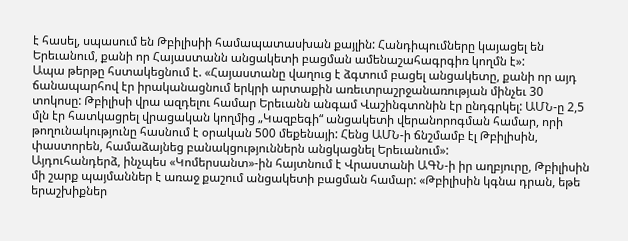է հասել, սպասում են Թբիլիսիի համապատասխան քայլին: Հանդիպումները կայացել են Երեւանում, քանի որ Հայաստանն անցակետի բացման ամենաշահագրգիռ կողմն է»:
Ապա թերթը հստակեցնում է. «Հայաստանը վաղուց է ձգտում բացել անցակետը, քանի որ այդ ճանապարհով էր իրականացնում երկրի արտաքին առեւտրաշրջանառության մինչեւ 30 տոկոսը: Թբիլիսի վրա ազդելու համար Երեւանն անգամ Վաշինգտոնին էր ընդգրկել: ԱՄՆ-ը 2,5 մլն էր հատկացրել վրացական կողմից „Կազբեգի“ անցակետի վերանորոգման համար, որի թողունակությունը հասնում է օրական 500 մեքենայի: Հենց ԱՄՆ-ի ճնշմամբ էլ Թբիլիսին, փաստորեն, համաձայնեց բանակցություններն անցկացնել Երեւանում»:
Այդուհանդերձ, ինչպես «Կոմերսանտ»-ին հայտնում է Վրաստանի ԱԳՆ-ի իր աղբյուրը, Թբիլիսին մի շարք պայմաններ է առաջ քաշում անցակետի բացման համար: «Թբիլիսին կգնա դրան, եթե երաշխիքներ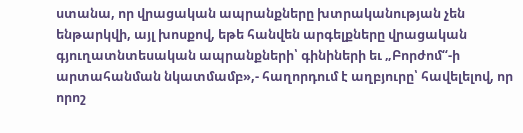ստանա, որ վրացական ապրանքները խտրականության չեն ենթարկվի, այլ խոսքով, եթե հանվեն արգելքները վրացական գյուղատնտեսական ապրանքների՝ գինիների եւ „Բորժոմ“-ի արտահանման նկատմամբ»,- հաղորդում է աղբյուրը՝ հավելելով, որ որոշ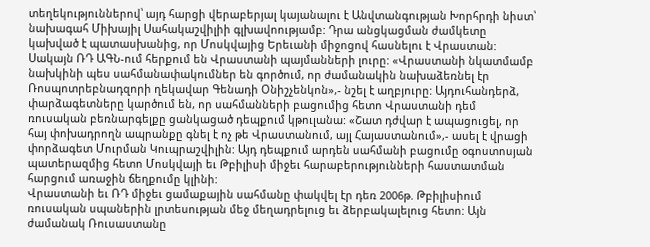տեղեկություններով՝ այդ հարցի վերաբերյալ կայանալու է Անվտանգության Խորհրդի նիստ՝ նախագահ Միխայիլ Սահակաշվիլիի գլխավոությամբ: Դրա անցկացման ժամկետը կախված է պատասխանից, որ Մոսկվայից Երեւանի միջոցով հասնելու է Վրաստան:
Սակայն ՌԴ ԱԳՆ-ում հերքում են Վրաստանի պայմանների լուրը: «Վրաստանի նկատմամբ նախկինի պես սահմանափակումներ են գործում, որ ժամանակին նախաձեռնել էր Ռոսպոտրեբնադզորի ղեկավար Գենադի Օնիշչենկոն»,- նշել է աղբյուրը: Այդուհանդերձ, փարձագետները կարծում են, որ սահմանների բացումից հետո Վրաստանի դեմ ռուսական բեռնարգելքը ցանկացած դեպքում կթուլանա: «Շատ դժվար է ապացուցել, որ հայ փոխադրողն ապրանքը գնել է ոչ թե Վրաստանում, այլ Հայաստանում»,- ասել է վրացի փորձագետ Մուրման Կուպրաշվիլին: Այդ դեպքում արդեն սահմանի բացումը օգոստոսյան պատերազմից հետո Մոսկվայի եւ Թբիլիսի միջեւ հարաբերությունների հաստատման հարցում առաջին ճեղքումը կլինի:
Վրաստանի եւ ՌԴ միջեւ ցամաքային սահմանը փակվել էր դեռ 2006թ. Թբիլիսիում ռուսական սպաներին լրտեսության մեջ մեղադրելուց եւ ձերբակալելուց հետո: Այն ժամանակ Ռուսաստանը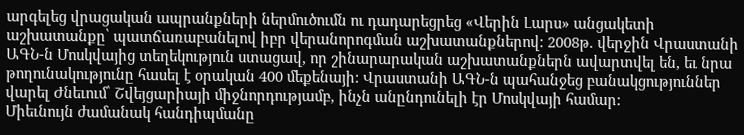արգելեց վրացական ապրանքների ներմուծումն ու դադարեցրեց «Վերին Լարս» անցակետի աշխատանքը՝ պատճառաբանելով իբր վերանորոգման աշխատանքներով: 2008թ. վերջին Վրաստանի ԱԳՆ-ն Մոսկվայից տեղեկություն ստացավ, որ շինարարական աշխատանքներն ավարտվել են, եւ նրա թողունակությունը հասել է օրական 400 մեքենայի: Վրաստանի ԱԳՆ-ն պահանջեց բանակցություններ վարել Ժնեւում՝ Շվեյցարիայի միջնորդությամբ, ինչն անընդունելի էր Մոսկվայի համար:
Միեւնույն ժամանակ հանդիպմանը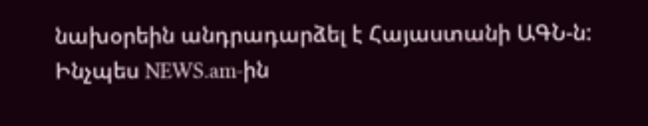նախօրեին անդրադարձել է Հայաստանի ԱԳՆ-ն: Ինչպես NEWS.am-ին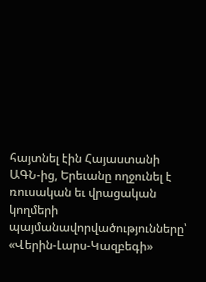հայտնել էին Հայաստանի ԱԳՆ-ից, Երեւանը ողջունել է ռուսական եւ վրացական կողմերի պայմանավորվածությունները՝ «Վերին-Լարս-Կազբեգի»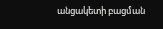անցակետի բացման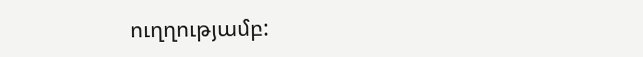ուղղությամբ: